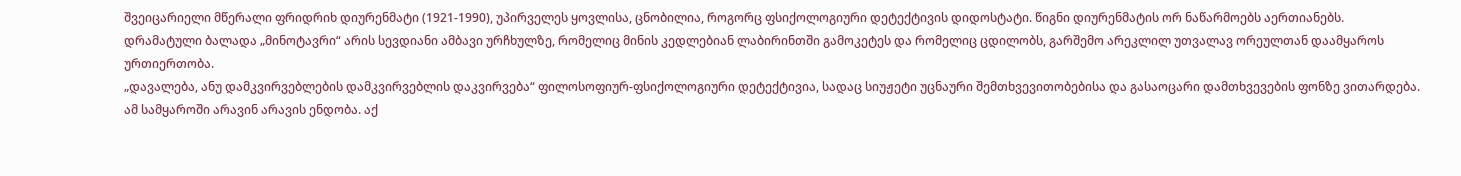შვეიცარიელი მწერალი ფრიდრიხ დიურენმატი (1921-1990), უპირველეს ყოვლისა, ცნობილია, როგორც ფსიქოლოგიური დეტექტივის დიდოსტატი. წიგნი დიურენმატის ორ ნაწარმოებს აერთიანებს.
დრამატული ბალადა „მინოტავრი“ არის სევდიანი ამბავი ურჩხულზე, რომელიც მინის კედლებიან ლაბირინთში გამოკეტეს და რომელიც ცდილობს, გარშემო არეკლილ უთვალავ ორეულთან დაამყაროს ურთიერთობა.
„დავალება, ანუ დამკვირვებლების დამკვირვებლის დაკვირვება“ ფილოსოფიურ-ფსიქოლოგიური დეტექტივია, სადაც სიუჟეტი უცნაური შემთხვევითობებისა და გასაოცარი დამთხვევების ფონზე ვითარდება. ამ სამყაროში არავინ არავის ენდობა. აქ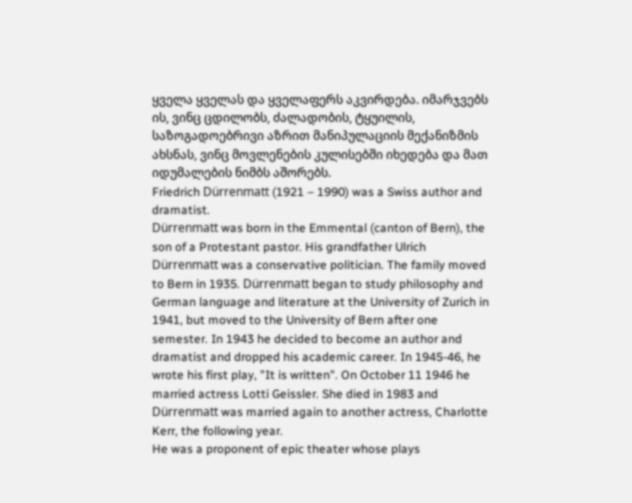ყველა ყველას და ყველაფერს აკვირდება. იმარჯვებს ის, ვინც ცდილობს, ძალადობის, ტყუილის, საზოგადოებრივი აზრით მანიპულაციის მექანიზმის ახსნას, ვინც მოვლენების კულისებში იხედება და მათ იდუმალების ნიმბს აშორებს.
Friedrich Dürrenmatt (1921 – 1990) was a Swiss author and dramatist.
Dürrenmatt was born in the Emmental (canton of Bern), the son of a Protestant pastor. His grandfather Ulrich Dürrenmatt was a conservative politician. The family moved to Bern in 1935. Dürrenmatt began to study philosophy and German language and literature at the University of Zurich in 1941, but moved to the University of Bern after one semester. In 1943 he decided to become an author and dramatist and dropped his academic career. In 1945-46, he wrote his first play, "It is written". On October 11 1946 he married actress Lotti Geissler. She died in 1983 and Dürrenmatt was married again to another actress, Charlotte Kerr, the following year.
He was a proponent of epic theater whose plays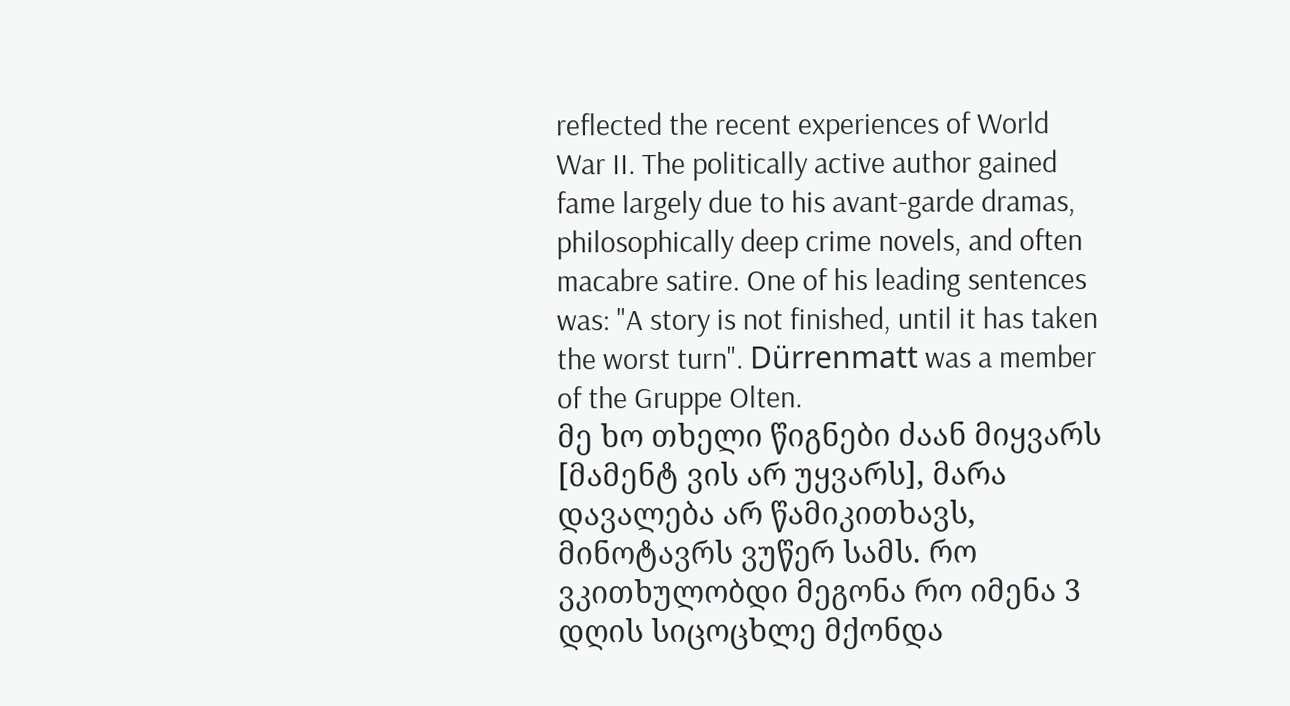reflected the recent experiences of World War II. The politically active author gained fame largely due to his avant-garde dramas, philosophically deep crime novels, and often macabre satire. One of his leading sentences was: "A story is not finished, until it has taken the worst turn". Dürrenmatt was a member of the Gruppe Olten.
მე ხო თხელი წიგნები ძაან მიყვარს [მამენტ ვის არ უყვარს], მარა დავალება არ წამიკითხავს, მინოტავრს ვუწერ სამს. რო ვკითხულობდი მეგონა რო იმენა 3 დღის სიცოცხლე მქონდა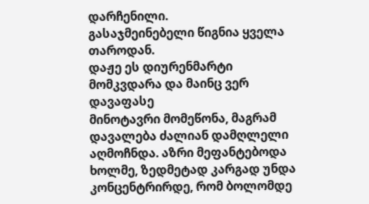დარჩენილი.
გასაჯმეინებელი წიგნია ყველა თაროდან.
დაჟე ეს დიურენმარტი მომკვდარა და მაინც ვერ დავაფასე
მინოტავრი მომეწონა, მაგრამ დავალება ძალიან დამღლელი აღმოჩნდა. აზრი მეფანტებოდა ხოლმე, ზედმეტად კარგად უნდა კონცენტრირდე, რომ ბოლომდე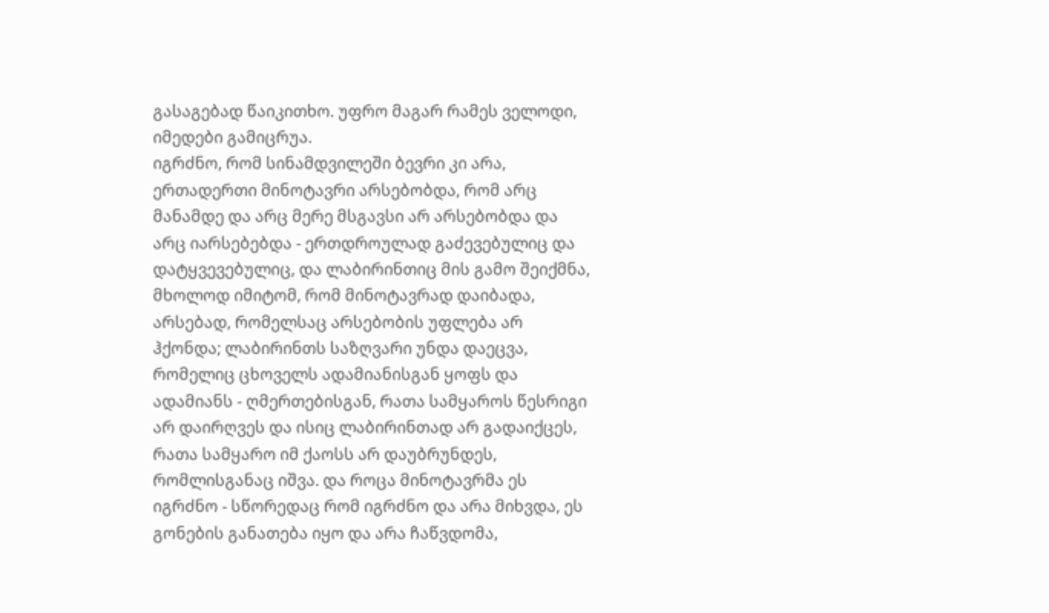გასაგებად წაიკითხო. უფრო მაგარ რამეს ველოდი, იმედები გამიცრუა.
იგრძნო, რომ სინამდვილეში ბევრი კი არა, ერთადერთი მინოტავრი არსებობდა, რომ არც მანამდე და არც მერე მსგავსი არ არსებობდა და არც იარსებებდა - ერთდროულად გაძევებულიც და დატყვევებულიც, და ლაბირინთიც მის გამო შეიქმნა, მხოლოდ იმიტომ, რომ მინოტავრად დაიბადა, არსებად, რომელსაც არსებობის უფლება არ ჰქონდა; ლაბირინთს საზღვარი უნდა დაეცვა, რომელიც ცხოველს ადამიანისგან ყოფს და ადამიანს - ღმერთებისგან, რათა სამყაროს წესრიგი არ დაირღვეს და ისიც ლაბირინთად არ გადაიქცეს, რათა სამყარო იმ ქაოსს არ დაუბრუნდეს, რომლისგანაც იშვა. და როცა მინოტავრმა ეს იგრძნო - სწორედაც რომ იგრძნო და არა მიხვდა, ეს გონების განათება იყო და არა ჩაწვდომა,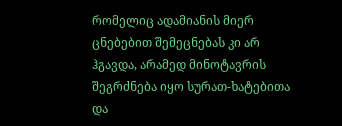რომელიც ადამიანის მიერ ცნებებით შემეცნებას კი არ ჰგავდა, არამედ მინოტავრის შეგრძნება იყო სურათ-ხატებითა და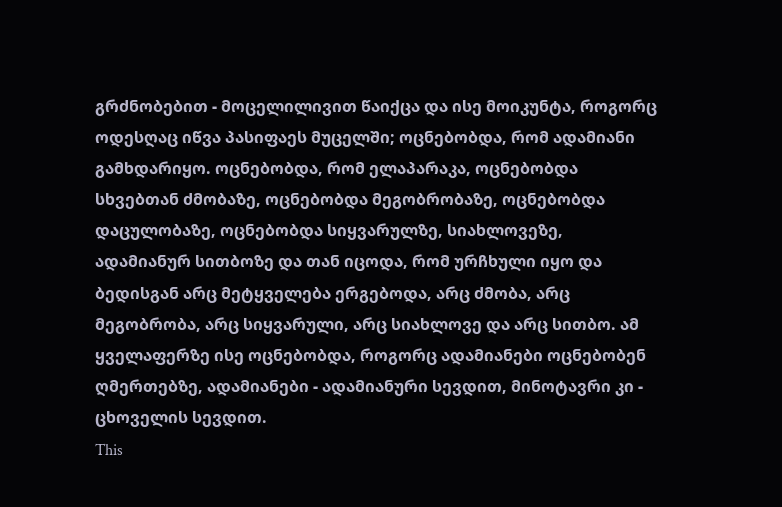გრძნობებით - მოცელილივით წაიქცა და ისე მოიკუნტა, როგორც ოდესღაც იწვა პასიფაეს მუცელში; ოცნებობდა, რომ ადამიანი გამხდარიყო. ოცნებობდა, რომ ელაპარაკა, ოცნებობდა სხვებთან ძმობაზე, ოცნებობდა მეგობრობაზე, ოცნებობდა დაცულობაზე, ოცნებობდა სიყვარულზე, სიახლოვეზე, ადამიანურ სითბოზე და თან იცოდა, რომ ურჩხული იყო და ბედისგან არც მეტყველება ერგებოდა, არც ძმობა, არც მეგობრობა, არც სიყვარული, არც სიახლოვე და არც სითბო. ამ ყველაფერზე ისე ოცნებობდა, როგორც ადამიანები ოცნებობენ ღმერთებზე, ადამიანები - ადამიანური სევდით, მინოტავრი კი - ცხოველის სევდით.
This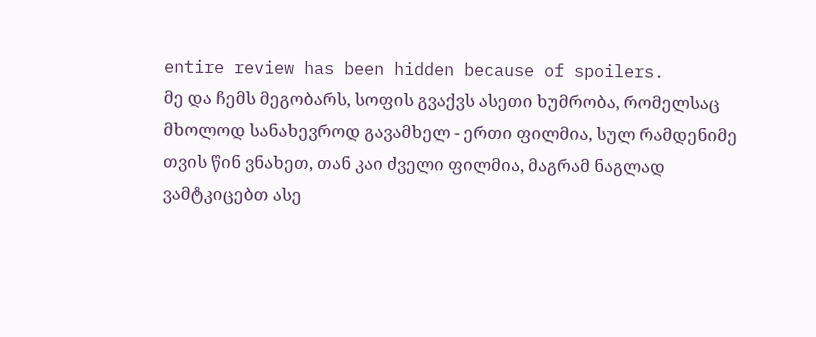entire review has been hidden because of spoilers.
მე და ჩემს მეგობარს, სოფის გვაქვს ასეთი ხუმრობა, რომელსაც მხოლოდ სანახევროდ გავამხელ - ერთი ფილმია, სულ რამდენიმე თვის წინ ვნახეთ, თან კაი ძველი ფილმია, მაგრამ ნაგლად ვამტკიცებთ ასე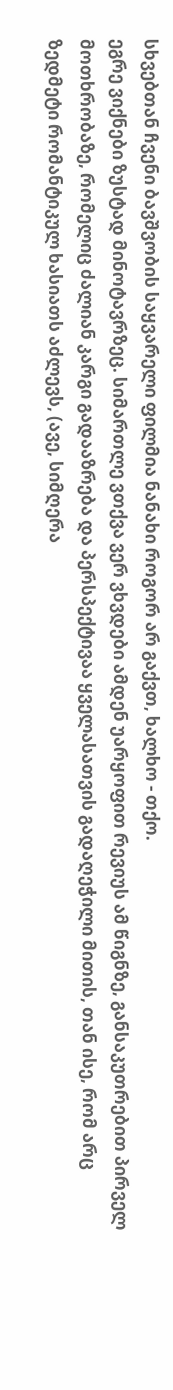სხვებთან ჩვენი ბავშვობის საყვარელი ფილმია ნანახი როგორ არ გაქვთ, ხალხო - თქო.
ეგრე ვიქნები ზუსტად მინოტავრზეც. სიმართლე ვთქვა ვერ ვხვდები ამდენ უარყოფით რევიუს ამ წიგნზე, განსაკუთრებით პირველ მოთხრობაზე, რომელიც ძალიან კარგი გადააზრება და პერსპექტივაა ყველასათვის გადაღეჭილი მითის, თან ისე, რომ არც ზედმეტი რომანტიკულ ხასიათს აძლევს, (ავე, სიმღერა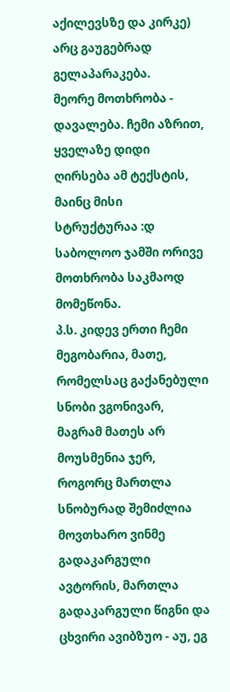აქილევსზე და კირკე) არც გაუგებრად გელაპარაკება.
მეორე მოთხრობა - დავალება. ჩემი აზრით, ყველაზე დიდი ღირსება ამ ტექსტის, მაინც მისი სტრუქტურაა :დ
საბოლოო ჯამში ორივე მოთხრობა საკმაოდ მომეწონა.
პ.ს. კიდევ ერთი ჩემი მეგობარია, მათე, რომელსაც გაქანებული სნობი ვგონივარ, მაგრამ მათეს არ მოუსმენია ჯერ, როგორც მართლა სნობურად შემიძლია მოვთხარო ვინმე გადაკარგული ავტორის, მართლა გადაკარგული წიგნი და ცხვირი ავიბზუო - აუ, ეგ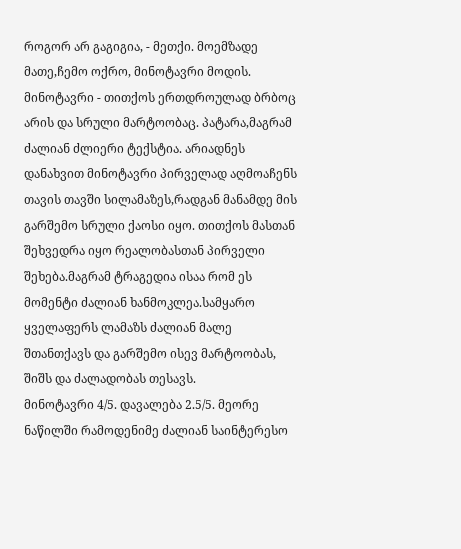როგორ არ გაგიგია, - მეთქი. მოემზადე მათე,ჩემო ოქრო, მინოტავრი მოდის.
მინოტავრი - თითქოს ერთდროულად ბრბოც არის და სრული მარტოობაც. პატარა,მაგრამ ძალიან ძლიერი ტექსტია. არიადნეს დანახვით მინოტავრი პირველად აღმოაჩენს თავის თავში სილამაზეს,რადგან მანამდე მის გარშემო სრული ქაოსი იყო. თითქოს მასთან შეხვედრა იყო რეალობასთან პირველი შეხება.მაგრამ ტრაგედია ისაა რომ ეს მომენტი ძალიან ხანმოკლეა.სამყარო ყველაფერს ლამაზს ძალიან მალე შთანთქავს და გარშემო ისევ მარტოობას, შიშს და ძალადობას თესავს.
მინოტავრი 4/5. დავალება 2.5/5. მეორე ნაწილში რამოდენიმე ძალიან საინტერესო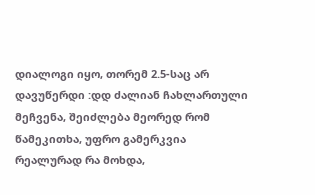დიალოგი იყო, თორემ 2.5-საც არ დავუწერდი :დდ ძალიან ჩახლართული მეჩვენა, შეიძლება მეორედ რომ წამეკითხა, უფრო გამერკვია რეალურად რა მოხდა,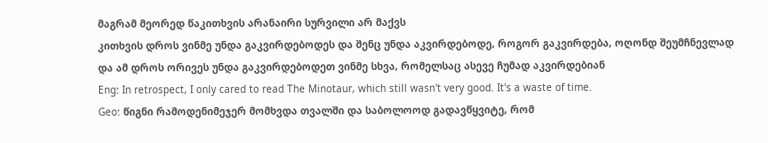მაგრამ მეორედ წაკითხვის არანაირი სურვილი არ მაქვს
კითხვის დროს ვინმე უნდა გაკვირდებოდეს და შენც უნდა აკვირდებოდე, როგორ გაკვირდება, ოღონდ შეუმჩნევლად და ამ დროს ორივეს უნდა გაკვირდებოდეთ ვინმე სხვა, რომელსაც ასევე ჩუმად აკვირდებიან
Eng: In retrospect, I only cared to read The Minotaur, which still wasn't very good. It's a waste of time.
Geo: წიგნი რამოდენიმეჯერ მომხვდა თვალში და საბოლოოდ გადავწყვიტე, რომ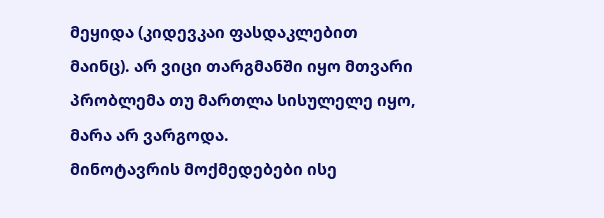მეყიდა (კიდევკაი ფასდაკლებით მაინც). არ ვიცი თარგმანში იყო მთვარი პრობლემა თუ მართლა სისულელე იყო, მარა არ ვარგოდა.
მინოტავრის მოქმედებები ისე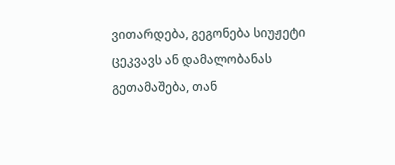ვითარდება, გეგონება სიუჟეტი ცეკვავს ან დამალობანას გეთამაშება, თან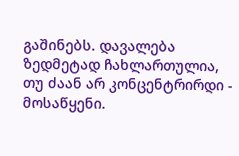გაშინებს. დავალება ზედმეტად ჩახლართულია, თუ ძაან არ კონცენტრირდი - მოსაწყენი.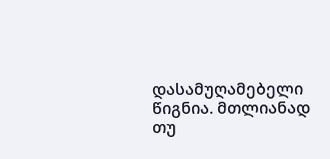დასამუღამებელი წიგნია. მთლიანად თუ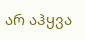არ აჰყვა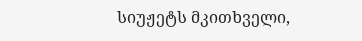სიუჟეტს მკითხველი,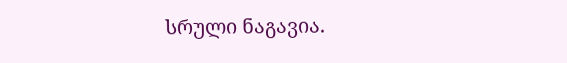სრული ნაგავია.